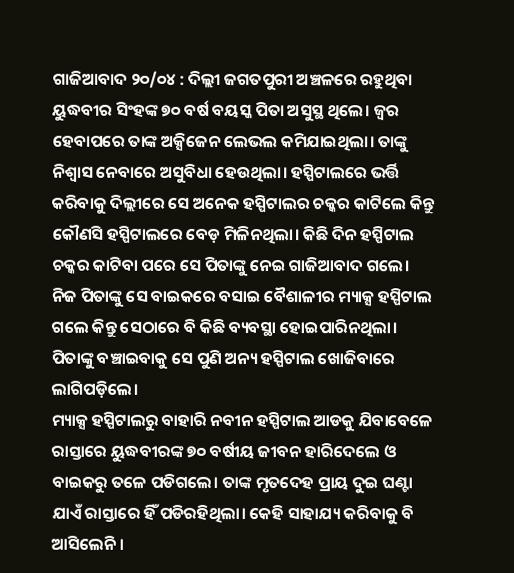ଗାଜିଆବାଦ ୨୦/୦୪ : ଦିଲ୍ଲୀ ଜଗତପୁରୀ ଅଞ୍ଚଳରେ ରହୁଥିବା ୟୁଦ୍ଧବୀର ସିଂହଙ୍କ ୭୦ ବର୍ଷ ବୟସ୍କ ପିତା ଅସୁସ୍ଥ ଥିଲେ। ଜ୍ୱର ହେବାପରେ ତାଙ୍କ ଅକ୍ସିଜେନ ଲେଭଲ କମିଯାଇଥିଲା। ତାଙ୍କୁ ନିଶ୍ୱାସ ନେବାରେ ଅସୁବିଧା ହେଉଥିଲା। ହସ୍ପିଟାଲରେ ଭର୍ତ୍ତି କରିବାକୁ ଦିଲ୍ଲୀରେ ସେ ଅନେକ ହସ୍ପିଟାଲର ଚକ୍କର କାଟିଲେ କିନ୍ତୁ କୌଣସି ହସ୍ପିଟାଲରେ ବେଡ଼ ମିଳିନଥିଲା। କିଛି ଦିନ ହସ୍ପିଟାଲ ଚକ୍କର କାଟିବା ପରେ ସେ ପିତାଙ୍କୁ ନେଇ ଗାଜିଆବାଦ ଗଲେ। ନିଜ ପିତାଙ୍କୁ ସେ ବାଇକରେ ବସାଇ ବୈଶାଳୀର ମ୍ୟାକ୍ସ ହସ୍ପିଟାଲ ଗଲେ କିନ୍ତୁ ସେଠାରେ ବି କିଛି ବ୍ୟବସ୍ଥା ହୋଇପାରିନଥିଲା। ପିତାଙ୍କୁ ବଞ୍ଚାଇବାକୁ ସେ ପୁଣି ଅନ୍ୟ ହସ୍ପିଟାଲ ଖୋଜିବାରେ ଲାଗିପଡ଼ିଲେ।
ମ୍ୟାକ୍ସ ହସ୍ପିଟାଲରୁ ବାହାରି ନବୀନ ହସ୍ପିଟାଲ ଆଡକୁ ଯିବାବେଳେ ରାସ୍ତାରେ ୟୁଦ୍ଧବୀରଙ୍କ ୭୦ ବର୍ଷୀୟ ଜୀବନ ହାରିଦେଲେ ଓ ବାଇକରୁ ତଳେ ପଡିଗଲେ। ତାଙ୍କ ମୃତଦେହ ପ୍ରାୟ ଦୁଇ ଘଣ୍ଟା ଯାଏଁ ରାସ୍ତାରେ ହିଁ ପଡିରହିଥିଲା। କେହି ସାହାଯ୍ୟ କରିବାକୁ ବି ଆସିଲେନି।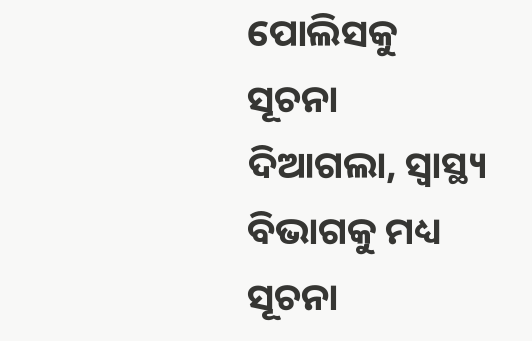ପୋଲିସକୁ ସୂଚନା ଦିଆଗଲା, ସ୍ୱାସ୍ଥ୍ୟ ବିଭାଗକୁ ମଧ୍ୟ ସୂଚନା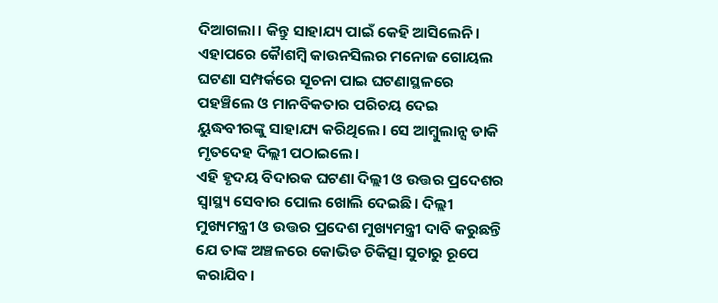ଦିଆଗଲା। କିନ୍ତୁ ସାହାଯ୍ୟ ପାଇଁ କେହି ଆସିଲେନି। ଏହାପରେ କୋୖଶମ୍ବି କାଉନସିଲର ମନୋଜ ଗୋୟଲ ଘଟଣା ସମ୍ପର୍କରେ ସୂଚନା ପାଇ ଘଟଣାସ୍ଥଳରେ ପହଞ୍ଚିଲେ ଓ ମାନବିକତାର ପରିଚୟ ଦେଇ ୟୁଦ୍ଧବୀରଙ୍କୁ ସାହାଯ୍ୟ କରିଥିଲେ। ସେ ଆମ୍ବୁଲାନ୍ସ ଡାକି ମୃତଦେହ ଦିଲ୍ଲୀ ପଠାଇଲେ।
ଏହି ହୃଦୟ ବିଦାରକ ଘଟଣା ଦିଲ୍ଲୀ ଓ ଉତ୍ତର ପ୍ରଦେଶର ସ୍ୱାସ୍ଥ୍ୟ ସେବାର ପୋଲ ଖୋଲି ଦେଇଛି। ଦିଲ୍ଲୀ ମୁଖ୍ୟମନ୍ତ୍ରୀ ଓ ଉତ୍ତର ପ୍ରଦେଶ ମୁଖ୍ୟମନ୍ତ୍ରୀ ଦାବି କରୁଛନ୍ତି ଯେ ତାଙ୍କ ଅଞ୍ଚଳରେ କୋଭିଡ ଚିକିତ୍ସା ସୁଚାରୁ ରୂପେ କରାଯିବ।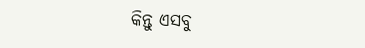କିନ୍ତୁ ଏସବୁ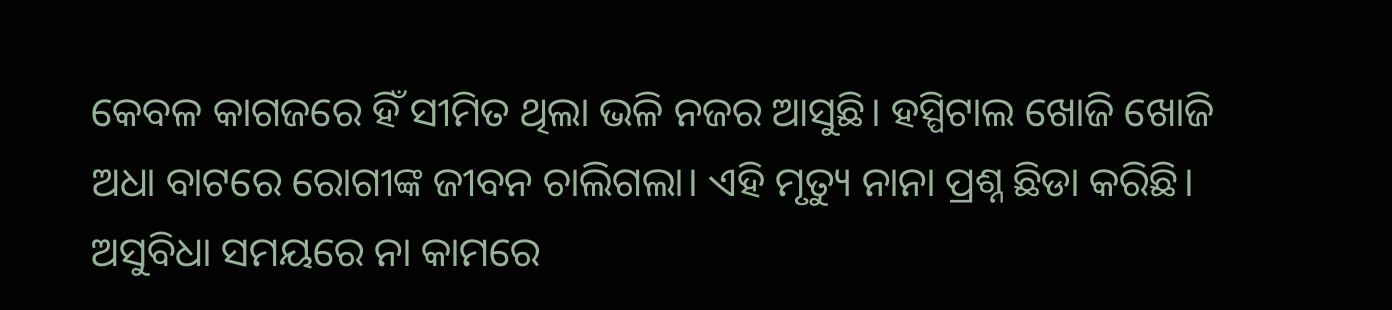କେବଳ କାଗଜରେ ହିଁ ସୀମିତ ଥିଲା ଭଳି ନଜର ଆସୁଛି। ହସ୍ପିଟାଲ ଖୋଜି ଖୋଜି ଅଧା ବାଟରେ ରୋଗୀଙ୍କ ଜୀବନ ଚାଲିଗଲା। ଏହି ମୃତ୍ୟୁ ନାନା ପ୍ରଶ୍ନ ଛିଡା କରିଛି। ଅସୁବିଧା ସମୟରେ ନା କାମରେ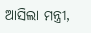ଆସିଲା ମନ୍ତ୍ରୀ,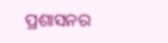ପ୍ରଶାସନର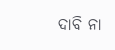ଦାବି ନା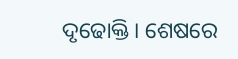ଦୃଢୋକ୍ତି। ଶେଷରେ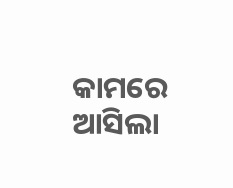କାମରେ ଆସିଲା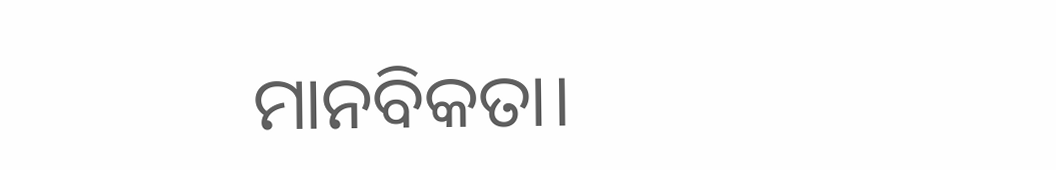ମାନବିକତା।